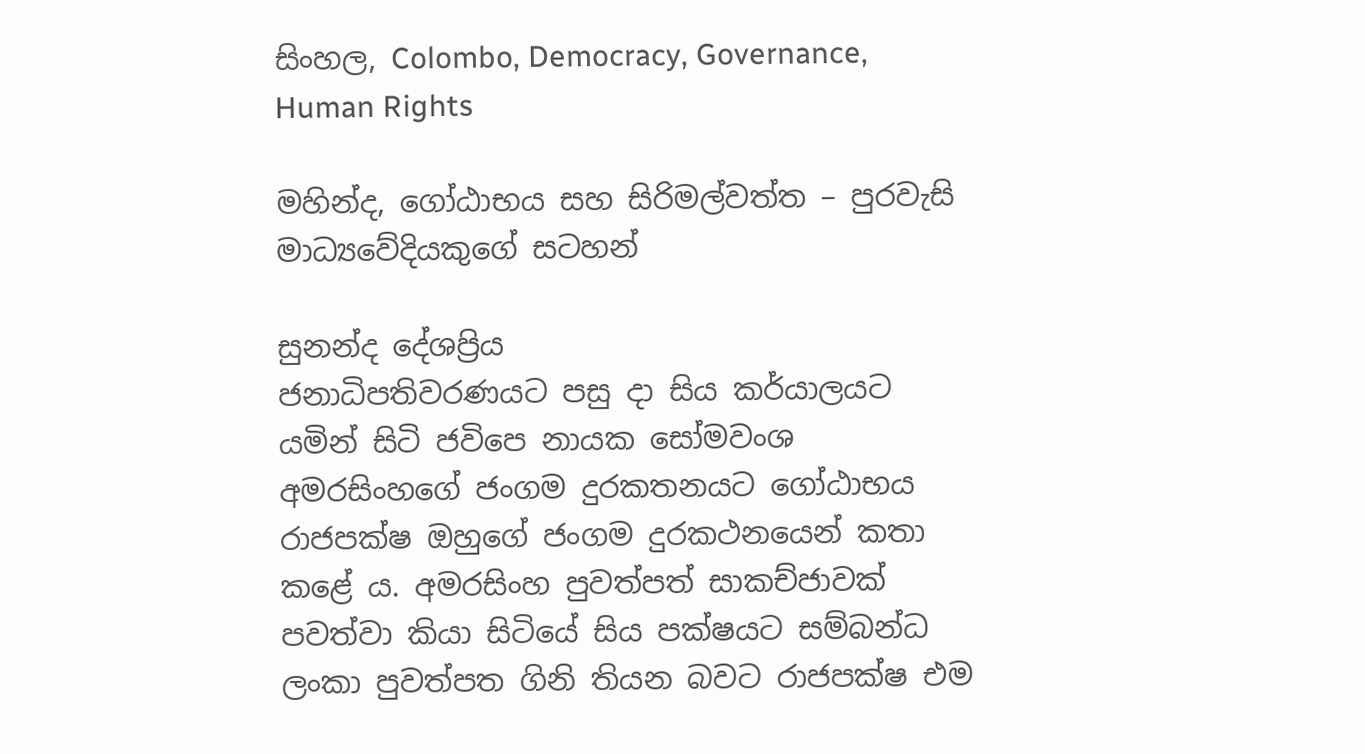සිංහල, Colombo, Democracy, Governance, Human Rights

මහින්ද, ගෝඨාභය සහ සිරිමල්වත්ත – පුරවැසි මාධ්‍යවේදියකුගේ සටහන්

සුනන්ද දේශප්‍රිය
ජනාධිපතිවරණයට පසු දා සිය කර්යාලයට යමින් සිටි ජවිපෙ නායක සෝමවංශ අමරසිංහගේ ජංගම දුරකතනයට ගෝඨාභය රාජපක්ෂ ඔහුගේ ජංගම දුරකථනයෙන් කතා කළේ ය. අමරසිංහ පුවත්පත් සාකච්ජාවක් පවත්වා කියා සිටියේ සිය පක්ෂයට සම්බන්ධ ලංකා පුවත්පත ගිනි තියන බවට රාජපක්ෂ එම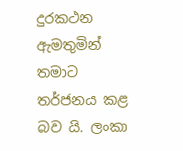දුරකථන ඇමතුමින් තමාට තර්ජනය කළ බව යි. ලංකා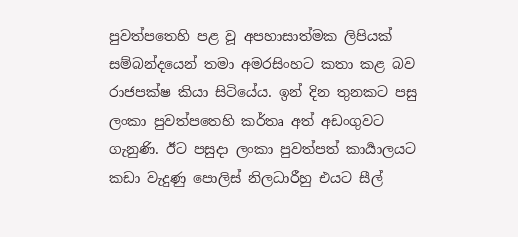පුවත්පතෙහි පළ වූ අපහාසාත්මක ලිපියක් සම්බන්දයෙන් තමා අමරසිංහට කතා කළ බව රාජපක්ෂ කියා සිටියේය. ඉන් දින තුනකට පසු ලංකා පුවත්පතෙහි කර්තෘ අත් අඩංගුවට ගැනුණි. ඊට පසුදා ලංකා පුවත්පත් කාර්‍යාලයට කඩා වැදුණු පොලිස් නිලධාරීහු එයට සීල්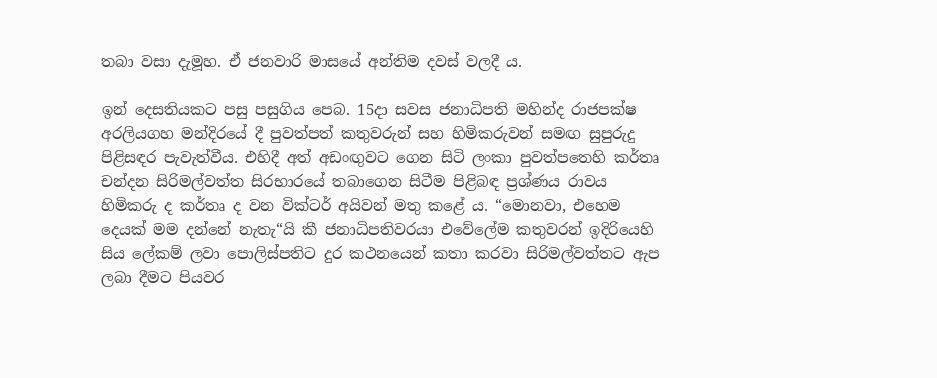තබා වසා දැමූහ. ඒ ජනවාරි මාසයේ අන්තිම දවස් වලදී ය.

ඉන් දෙසතියකට පසු පසුගිය පෙබ. 15දා සවස ජනාධිපති මහින්ද රාජපක්ෂ අරලියගහ මන්දිරයේ දී පුවත්පත් කතුවරුන් සහ හිමිකරුවන් සමඟ සුපුරුදු පිළිසඳර පැවැත්වීය. එහිදී අත් අඩංඟුවට ගෙන සිටි ලංකා පුවත්පතෙහි කර්තෘ චන්දන සිරිමල්වත්ත සිරභාරයේ තබාගෙන සිටීම පිළිබඳ ප්‍රශ්ණය රාවය හිමිකරු ද කර්තෘ ද වන වික්ටර් අයිවන් මතු කළේ ය. “මොනවා, එහෙම දෙයක් මම දන්නේ නැතැ“යි කී ජනාධිපතිවරයා එවේලේම කතුවරන් ඉදිරියෙහි සිය ලේකම් ලවා පොලිස්පතිට දුර කථනයෙන් කතා කරවා සිරිමල්වත්තට ඇප ලබා දීමට පියවර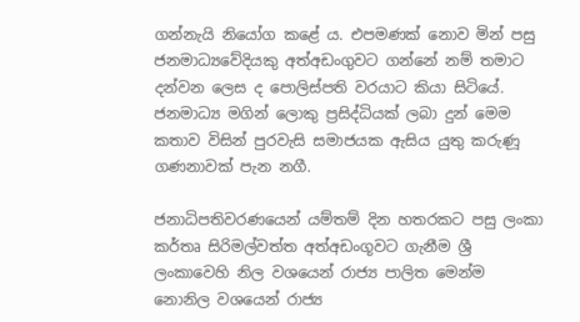ගන්නැයි නියෝග කළේ ය. එපමණක් නොව මින් පසු ජනමාධ්‍යවේදියකු අත්අඩංගුවට ගන්නේ නම් තමාට දන්වන ලෙස ද පොලිස්පති වරයාට කියා සිටියේ.
ජනමාධ්‍ය මගින් ලොකු ප්‍රසිද්ධියක් ලබා දුන් මෙම කතාව විසින් පුරවැසි සමාජයක ඇසිය යුතු කරුණූ ගණනාවක් පැන නගී.

ජනාධිපතිවරණයෙන් යම්තම් දින හතරකට පසු ලංකා කර්තෘ සිරිමල්වත්ත අත්අඩංගූවට ගැනීම ශ්‍රී ලංකාවෙහි නිල වශයෙන් රාජ්‍ය පාලිත මෙන්ම නොනිල වශයෙන් රාජ්‍ය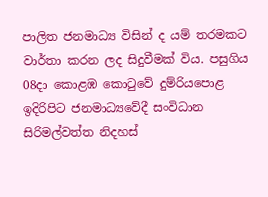පාලිත ජනමාධ්‍ය විසින් ද යම් තරමකට වාර්තා කරන ලද සිදුවීමක් විය. පසුගිය 08දා කොළඹ කොටුවේ දුම්රියපොළ ඉදිරිපිට ජනමාධ්‍යවේදී සංවිධාන සිරිමල්වත්ත නිදහස්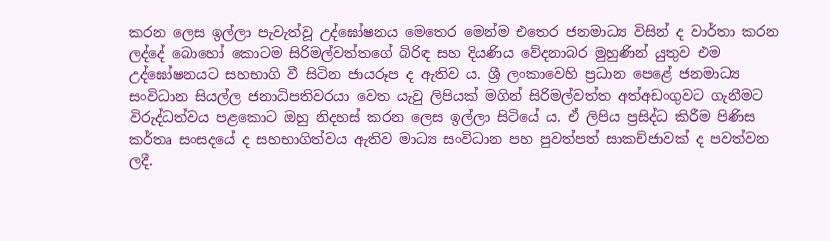කරන ලෙස ඉල්ලා පැවැත්වූ උද්ඝෝෂනය මෙතෙර මෙන්ම එතෙර ජනමාධ්‍ය විසින් ද වාර්තා කරන ලද්දේ බොහෝ කොටම සිරිමල්වත්තගේ බිරිඳ සහ දියණිය වේදනාබර මුහුණින් යුතුව එම උද්ඝෝෂනයට සහභාගි වී සිටින ජායරූප ද ඇතිව ය. ශ්‍රී ලංකාවෙහි ප්‍රධාන පෙළේ ජනමාධ්‍ය සංවිධාන සියල්ල ජනාධිපතිවරයා වෙත යැවු ලිපියක් මගින් සිරිමල්වත්ත අත්අඩංගුවට ගැනීමට විරුද්ධත්වය පළකොට ඔහු නිදහස් කරන ලෙස ඉල්ලා සිටියේ ය. ඒ ලිපිය ප්‍රසිද්ධ කිරීම පිණිස කර්තෘ සංසදයේ ද සහභාගිත්වය ඇතිව මාධ්‍ය සංවිධාන පහ පුවත්පත් සාකච්ජාවක් ද පවත්වන ලදී.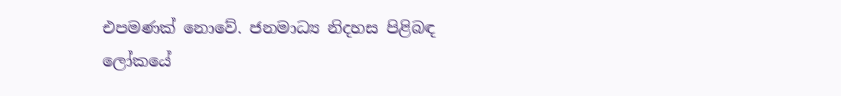එපමණක් නොවේ. ජනමාධ්‍ය නිදහස පිළිබඳ ලෝකයේ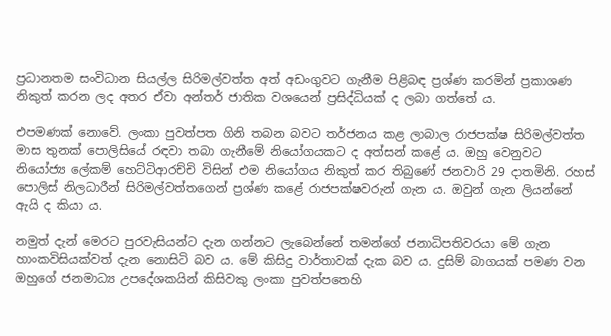ප්‍රධානතම සංවිධාන සියල්ල සිරිමල්වත්ත අත් අඩංගුවට ගැනීම පිළිබඳ ප්‍රශ්ණ කරමින් ප්‍රකාශණ නිකුත් කරන ලද අතර ඒවා අන්තර් ජාතික වශයෙන් ප්‍රසිද්ධියක් ද ලබා ගත්තේ ය.

එපමණක් නොවේ. ලංකා පුවත්පත ගිනි තබන බවට තර්ජනය කළ ලාබාල රාජපක්ෂ සිරිමල්වත්ත මාස තුනක් පොලිසියේ රඳවා තබා ගැනීමේ නියෝගයකට ද අත්සන් කළේ ය. ඔහු වෙනුවට නියෝජ්‍ය ලේකම් හෙට්ටිආරච්චි විසින් එම නියෝගය නිකුත් කර තිබුණේ ජනවාරි 29 දාතමිනි. රහස් පොලිස් නිලධාරීන් සිරිමල්වත්තගෙන් ප්‍රශ්ණ කළේ රාජපක්ෂවරුන් ගැන ය. ඔවුන් ගැන ලියන්නේ ඇයි ද කියා ය.

නමුත් දැන් මෙරට පුරවැසියන්ට දැන ගන්නට ලැබෙන්නේ තමන්ගේ ජනාධිපතිවරයා මේ ගැන හාංකවිසියක්වත් දැන නොසිටි බව ය. මේ කිසිදු වාර්තාවක් දැක බව ය. දුසිම් බාගයක් පමණ වන ඔහුගේ ජනමාධ්‍ය උපදේශකයින් කිසිවකු ලංකා පුවත්පතෙහි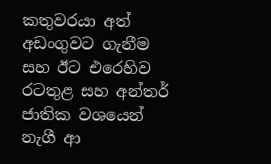කතුවරයා අත් අඩංගුවට ගැනීම සහ ඊට එරෙහිව රටතුළ සහ අන්තර් ජාතික වශයෙන් නැගී ආ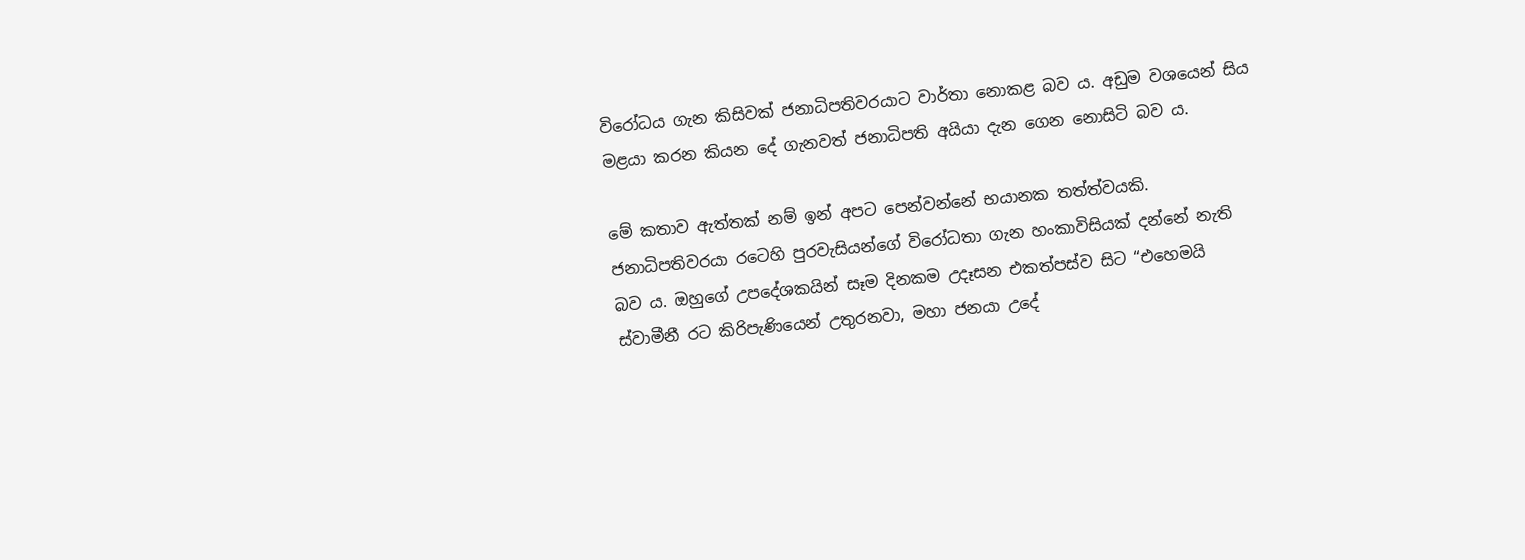විරෝධය ගැන කිසිවක් ජනාධිපතිවරයාට වාර්තා නොකළ බව ය. අඩුම වශයෙන් සිය මළයා කරන කියන දේ ගැනවත් ජනාධිපති අයියා දැන ගෙන නොසිටි බව ය.

මේ කතාව ඇත්තක් නම් ඉන් අපට පෙන්වන්නේ භයානක තත්ත්වයකි. ජනාධිපතිවරයා රටෙහි පුරවැසියන්ගේ විරෝධතා ගැන හංකාවිසියක් දන්නේ නැති බව ය. ඔහුගේ උපදේශකයින් සෑම දිනකම උදෑසන එකත්පස්ව සිට “එහෙමයි ස්වාමීනී රට කිරිපැණියෙන් උතුරනවා, මහා ජනයා උදේ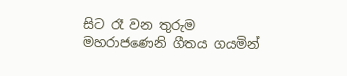සිට රෑ වන තුරුම මහරාජණෙනි ගීතය ගයමින්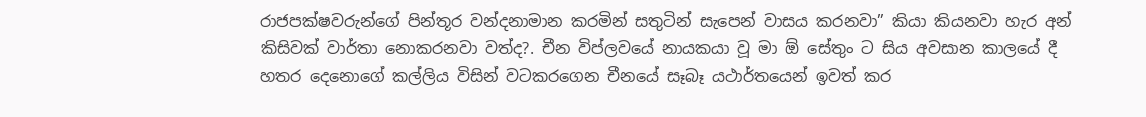රාජපක්ෂවරුන්ගේ පින්තූර වන්දනාමාන කරමින් සතුටින් සැපෙන් වාසය කරනවා” කියා කියනවා හැර අන් කිසිවක් වාර්තා නොකරනවා වත්ද?. චීන විප්ලවයේ නායකයා වූ මා ඕ සේතුං ට සිය අවසාන කාලයේ දී හතර දෙනොගේ කල්ලිය විසින් වටකරගෙන චීනයේ සෑබෑ යථාර්තයෙන් ඉවත් කර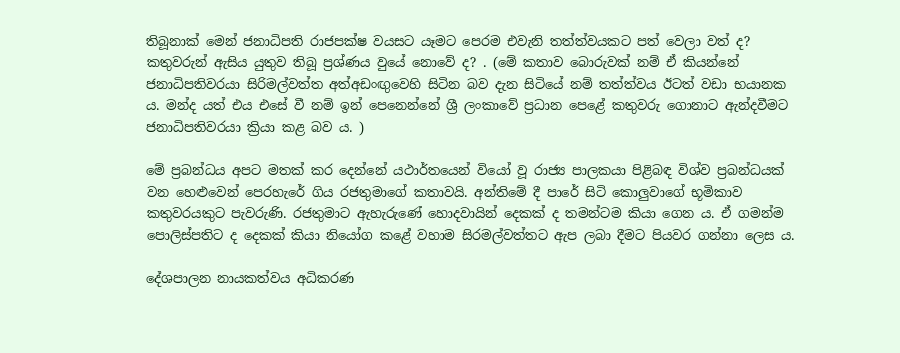තිබූනාක් මෙන් ජනාධිපති රාජපක්ෂ වයසට යෑමට පෙරම එවැනි තත්ත්වයකට පත් වෙලා වත් ද? කතුවරුන් ඇසිය යුතුව තිබූ ප්‍රශ්ණය වුයේ නොවේ ද? . (මේ කතාව බොරුවක් නම් ඒ කියන්නේ ජනාධිපතිවරයා සිරිමල්වත්ත අත්අඩංඟුවෙහි සිටින බව දැන සිටියේ නම් තත්ත්වය ඊටත් වඩා භයානක ය. මන්ද යත් එය එසේ වී නම් ඉන් පෙනෙන්නේ ශ්‍රී ලංකාවේ ප්‍රධාන පෙළේ කතුවරු ගොනාට ඇන්දවීමට ජනාධිපතිවරයා ක්‍රියා කළ බව ය. )

මේ ප්‍රබන්ධය අපට මතක් කර දෙන්නේ යථාර්තයෙන් වියෝ වූ රාජ්‍ය පාලකයා පිළිබඳ විශ්ව ප්‍රබන්ධයක් වන හෙළුවෙන් පෙරහැරේ ගිය රජතුමාගේ කතාවයි. අන්තිමේ දී පාරේ සිටි කොලුවාගේ භූමිකාව කතුවරයකුට පැවරුණි. රජතුමාට ඇහැරුණේ හොදවායින් දෙකක් ද තමන්ටම කියා ගෙන ය. ඒ ගමන්ම පොලිස්පතිට ද දෙකක් කියා නියෝග කළේ වහාම සිරමල්වත්තට ඇප ලබා දීමට පියවර ගන්නා ලෙස ය.

දේශපාලන නායකත්වය අධිකරණ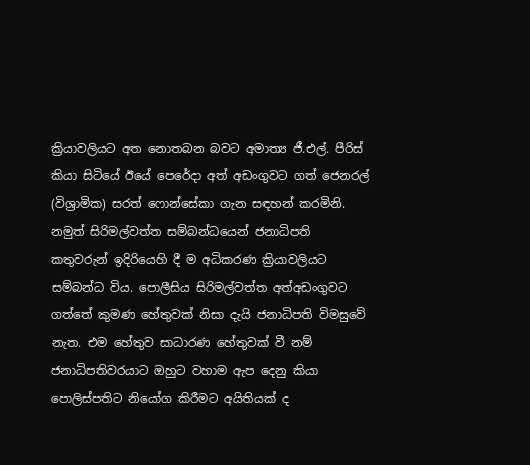ක්‍රියාවලියට අත නොතබන බවට අමාත්‍ය ජී.එල්. පීරිස් කියා සිටියේ ඊයේ පෙරේදා අත් අඩංගුවට ගත් ජෙනරල් (විශ්‍රාමික) සරත් ෆොන්සේකා ගැන සඳහන් කරමිනි. නමුත් සිරිමල්වත්ත සම්බන්ධයෙන් ජනාධිපති කතුවරුන් ඉදිරියෙහි දී ම අධිකරණ ක්‍රියාවලියට සම්බන්ධ විය. පොලීසිය සිරිමල්වත්ත අත්අඩංගුවට ගත්තේ කුමණ හේතුවක් නිසා දැයි ජනාධිපති විමසුවේ නැත. එම හේතුව සාධාරණ හේතුවක් වී නම් ජනාධිපතිවරයාට ඔහුට වහාම ඇප දෙනු කියා පොලිස්පතිට නියෝග කිරීමට අයිතියක් ද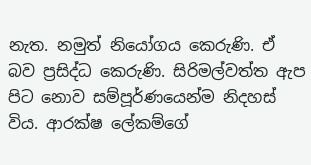නැත. නමුත් නියෝගය කෙරුණි. ඒ බව ප්‍රසිද්ධ කෙරුණි. සිරිමල්වත්ත ඇප පිට නොව සම්පූර්ණයෙන්ම නිදහස් විය. ආරක්ෂ ලේකම්ගේ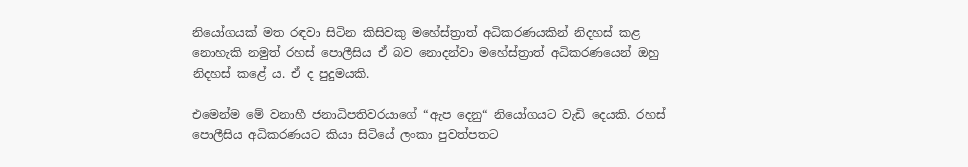නියෝගයක් මත රඳවා සිටින කිසිවකු මහේස්ත්‍රාත් අධිකරණයකින් නිදහස් කළ නොහැකි නමුත් රහස් පොලීසිය ඒ බව නොදන්වා මහේස්ත්‍රාත් අධිකරණයෙන් ඔහු නිදහස් කළේ ය. ඒ ද පුදුමයකි.

එමෙන්ම මේ වනාහී ජනාධිපතිවරයාගේ “ඇප දෙනු“ නියෝගයට වැඩි දෙයකි. රහස් පොලීසිය අධිකරණයට කියා සිටියේ ලංකා පුවත්පතට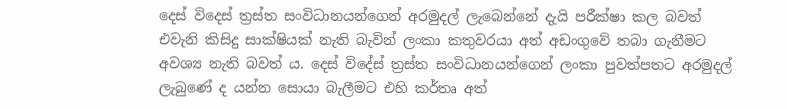දෙස් විදෙස් ත්‍රස්ත සංවිධානයන්ගෙන් අරමුදල් ලැබෙන්නේ දැයි පරීක්ෂා කල බවත් එවැනි කිසිදු සාක්ෂියක් නැති බැවින් ලංකා කතුවරයා අත් අඩංගුවේ තබා ගැනීමට අවශ්‍ය නැති බවත් ය. දෙස් විදේස් ත්‍රස්ත සංවිධානයන්ගෙන් ලංකා පුවත්පතට අරමුදල් ලැබුණේ ද යන්න සොයා බැලීමට එහි කර්තෘ අත්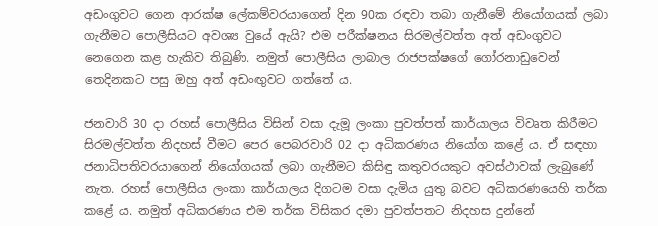අඩංගුවට ගෙන ආරක්ෂ ලේකම්වරයාගෙන් දින 90ක රඳවා තබා ගැනීමේ නියෝගයක් ලබා ගැනීමට පොලීසියට අවශ්‍ය වුයේ ඇයි? එම පරීක්ෂනය සිරමල්වත්ත අත් අඩංගුවට නෙගෙන කළ හැකිව තිබුණි. නමුත් පොලීසිය ලාබාල රාජපක්ෂගේ ගෝරනාඩුවෙන් තෙදිනකට පසු ඔහු අත් අඩංඟුවට ගත්තේ ය.

ජනවාරි 30 දා රහස් පොලීසිය විසින් වසා දැමූ ලංකා පුවත්පත් කාර්යාලය විවෘත කිරීමට සිරමල්වත්ත නිදහස් වීමට පෙර පෙබරවාරි 02 දා අධිකරණය නියෝග කළේ ය. ඒ සඳහා ජනාධිපතිවරයාගෙන් නියෝගයක් ලබා ගැනීමට කිසිඳු කතුවරයකුට අවස්ථාවක් ලැබුණේ නැත. රහස් පොලීසිය ලංකා කාර්යාලය දිගටම වසා දැමිය යුතු බවට අධිකරණයෙහි තර්ක කළේ ය. නමුත් අධිකරණය එම තර්ක විසිකර දමා පුවත්පතට නිදහස දුන්නේ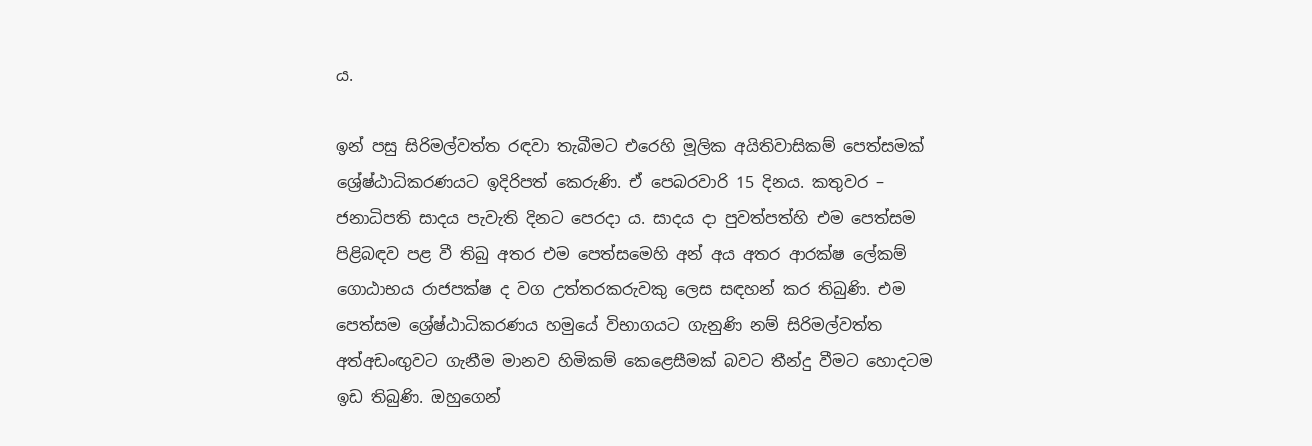ය.

ඉන් පසු සිරිමල්වත්ත රඳවා තැබීමට එරෙහි මූලික අයිතිවාසිකම් පෙත්සමක් ශ්‍රේෂ්ඨාධිකරණයට ඉදිරිපත් කෙරුණි. ඒ පෙබරවාරි 15 දිනය. කතුවර – ජනාධිපති සාදය පැවැති දිනට පෙරදා ය. සාදය දා පුවත්පත්හි එම පෙත්සම පිළිබඳව පළ වී තිබු අතර එම පෙත්සමෙහි අන් අය අතර ආරක්ෂ ලේකම් ගොඨාභය රාජපක්ෂ ද වග උත්තරකරුවකු ලෙස සඳහන් කර තිබුණි. එම පෙත්සම ශ්‍රේෂ්ඨාධිකරණය හමුයේ විභාගයට ගැනුණි නම් සිරිමල්වත්ත අත්අඩංඟුවට ගැනීම මානව හිමිකම් කෙළෙසීමක් බවට තීන්දු වීමට හොදටම ඉඩ තිබුණි. ඔහුගෙන්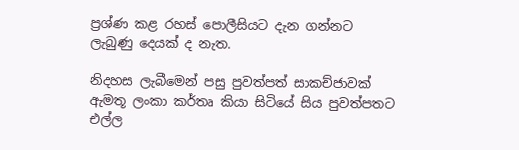ප්‍රශ්ණ කළ රහස් පොලීසියට දැන ගන්නට ලැබුණු දෙයක් ද නැත.

නිදහස ලැබීමෙන් පසු පුවත්පත් සාකච්ජාවක් ඇමතූ ලංකා කර්තෘ කියා සිටියේ සිය පුවත්පතට එල්ල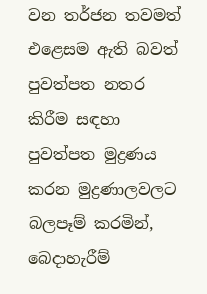වන තර්ජන තවමත් එළෙසම ඇති බවත් පුවත්පත නතර කිරීම සඳහා පුවත්පත මුද්‍රණය කරන මුද්‍රණාලවලට බලපෑම් කරමින්, බෙදාහැරීම්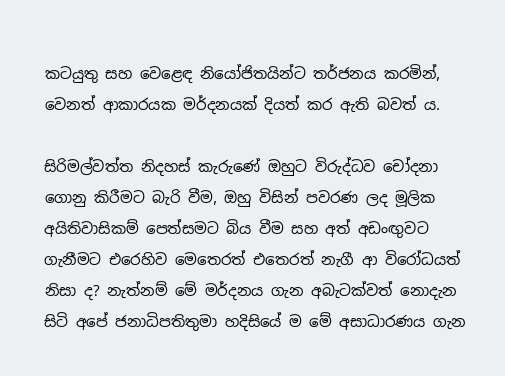කටයුතු සහ වෙළෙඳ නියෝජිතයින්ට තර්ජනය කරමින්, වෙනත් ආකාරයක මර්දනයක් දියත් කර ඇති බවත් ය.

සිරිමල්වත්ත නිදහස් කැරුණේ ඔහුට විරුද්ධව චෝදනා ගොනු කිරීමට බැරි වීම, ඔහු විසින් පවරණ ලද මූලික අයිතිවාසිකම් පෙත්සමට බිය වීම සහ අත් අඩංඟුවට ගැනීමට එරෙහිව මෙතෙරත් එතෙරත් නැගී ආ විරෝධයත් නිසා ද? නැත්නම් මේ මර්දනය ගැන අබැටක්වත් නොදැන සිටි අපේ ජනාධිපතිතුමා හදිසියේ ම මේ අසාධාරණය ගැන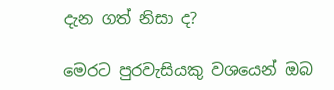දැන ගත් නිසා ද?

මෙරට පුරවැසියකු වශයෙන් ඔබ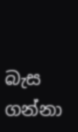බැස ගන්නා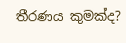තීරණය කුමක්ද?